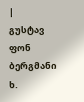|
გუსტავ ფონ ბერგმანი
ხ.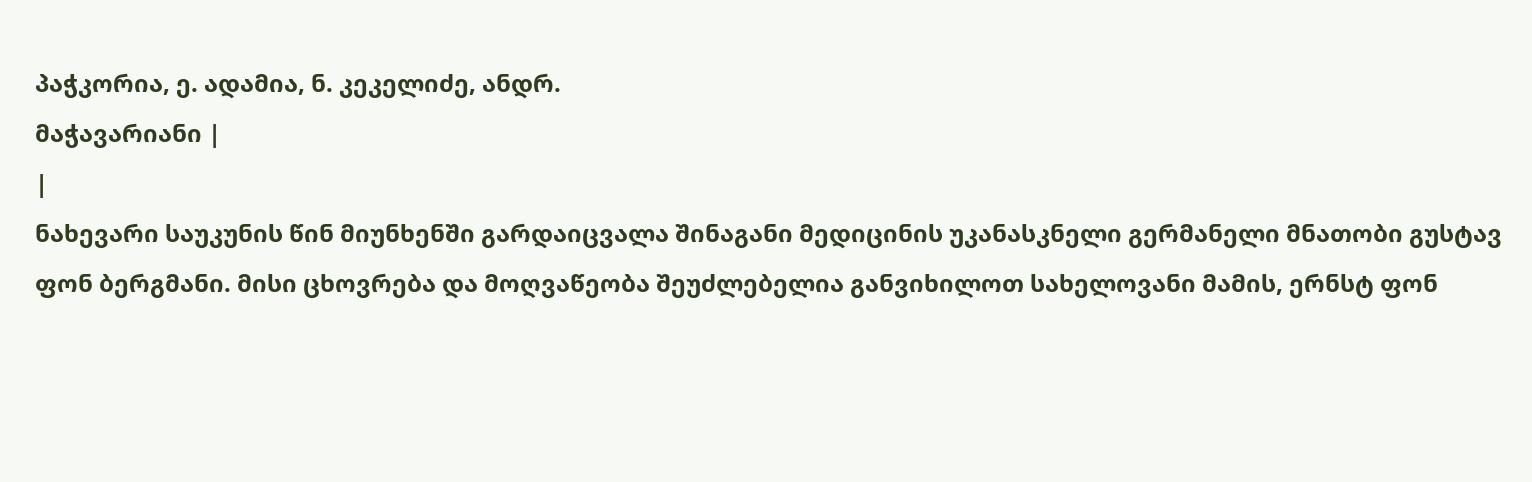პაჭკორია, ე. ადამია, ნ. კეკელიძე, ანდრ.
მაჭავარიანი |
|
ნახევარი საუკუნის წინ მიუნხენში გარდაიცვალა შინაგანი მედიცინის უკანასკნელი გერმანელი მნათობი გუსტავ ფონ ბერგმანი. მისი ცხოვრება და მოღვაწეობა შეუძლებელია განვიხილოთ სახელოვანი მამის, ერნსტ ფონ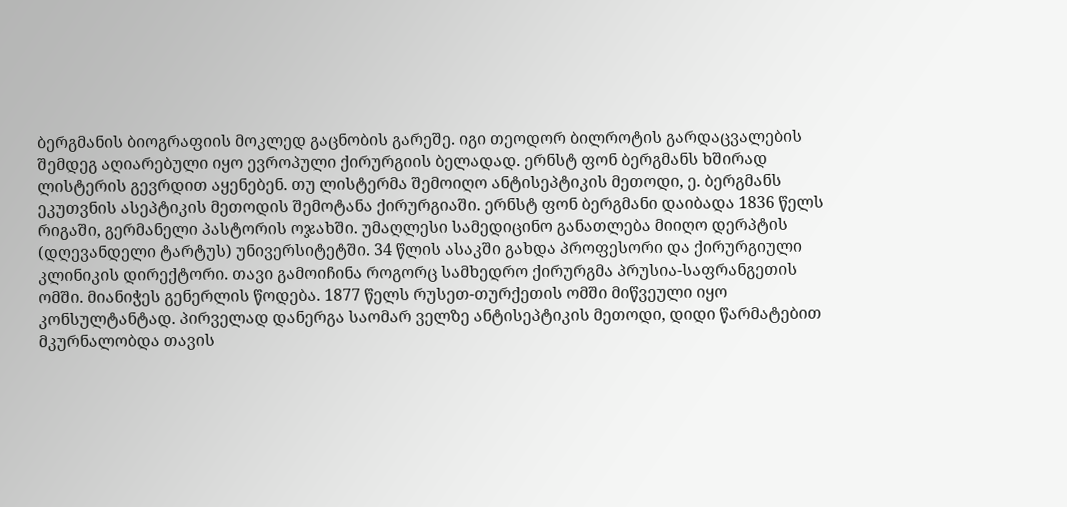ბერგმანის ბიოგრაფიის მოკლედ გაცნობის გარეშე. იგი თეოდორ ბილროტის გარდაცვალების შემდეგ აღიარებული იყო ევროპული ქირურგიის ბელადად. ერნსტ ფონ ბერგმანს ხშირად ლისტერის გევრდით აყენებენ. თუ ლისტერმა შემოიღო ანტისეპტიკის მეთოდი, ე. ბერგმანს ეკუთვნის ასეპტიკის მეთოდის შემოტანა ქირურგიაში. ერნსტ ფონ ბერგმანი დაიბადა 1836 წელს რიგაში, გერმანელი პასტორის ოჯახში. უმაღლესი სამედიცინო განათლება მიიღო დერპტის (დღევანდელი ტარტუს) უნივერსიტეტში. 34 წლის ასაკში გახდა პროფესორი და ქირურგიული კლინიკის დირექტორი. თავი გამოიჩინა როგორც სამხედრო ქირურგმა პრუსია-საფრანგეთის ომში. მიანიჭეს გენერლის წოდება. 1877 წელს რუსეთ-თურქეთის ომში მიწვეული იყო კონსულტანტად. პირველად დანერგა საომარ ველზე ანტისეპტიკის მეთოდი, დიდი წარმატებით მკურნალობდა თავის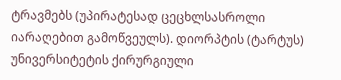ტრავმებს (უპირატესად ცეცხლსასროლი იარაღებით გამოწვეულს). დიორპტის (ტარტუს) უნივერსიტეტის ქირურგიული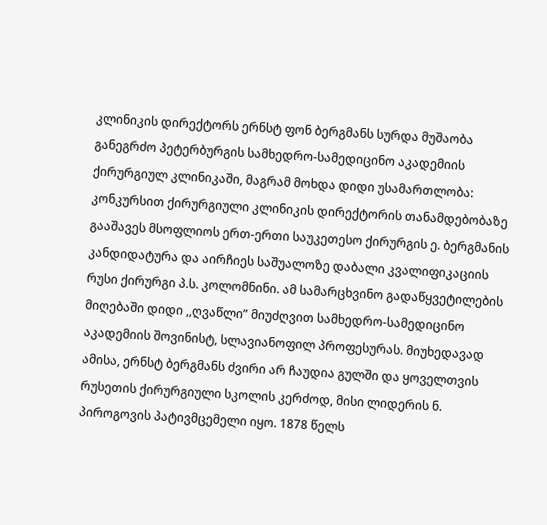კლინიკის დირექტორს ერნსტ ფონ ბერგმანს სურდა მუშაობა განეგრძო პეტერბურგის სამხედრო-სამედიცინო აკადემიის ქირურგიულ კლინიკაში, მაგრამ მოხდა დიდი უსამართლობა: კონკურსით ქირურგიული კლინიკის დირექტორის თანამდებობაზე გააშავეს მსოფლიოს ერთ-ერთი საუკეთესო ქირურგის ე. ბერგმანის კანდიდატურა და აირჩიეს საშუალოზე დაბალი კვალიფიკაციის რუსი ქირურგი პ.ს. კოლომნინი. ამ სამარცხვინო გადაწყვეტილების მიღებაში დიდი ,,ღვაწლი” მიუძღვით სამხედრო-სამედიცინო აკადემიის შოვინისტ, სლავიანოფილ პროფესურას. მიუხედავად ამისა, ერნსტ ბერგმანს ძვირი არ ჩაუდია გულში და ყოველთვის რუსეთის ქირურგიული სკოლის კერძოდ, მისი ლიდერის ნ. პიროგოვის პატივმცემელი იყო. 1878 წელს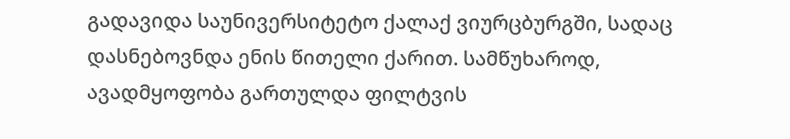გადავიდა საუნივერსიტეტო ქალაქ ვიურცბურგში, სადაც დასნებოვნდა ენის წითელი ქარით. სამწუხაროდ, ავადმყოფობა გართულდა ფილტვის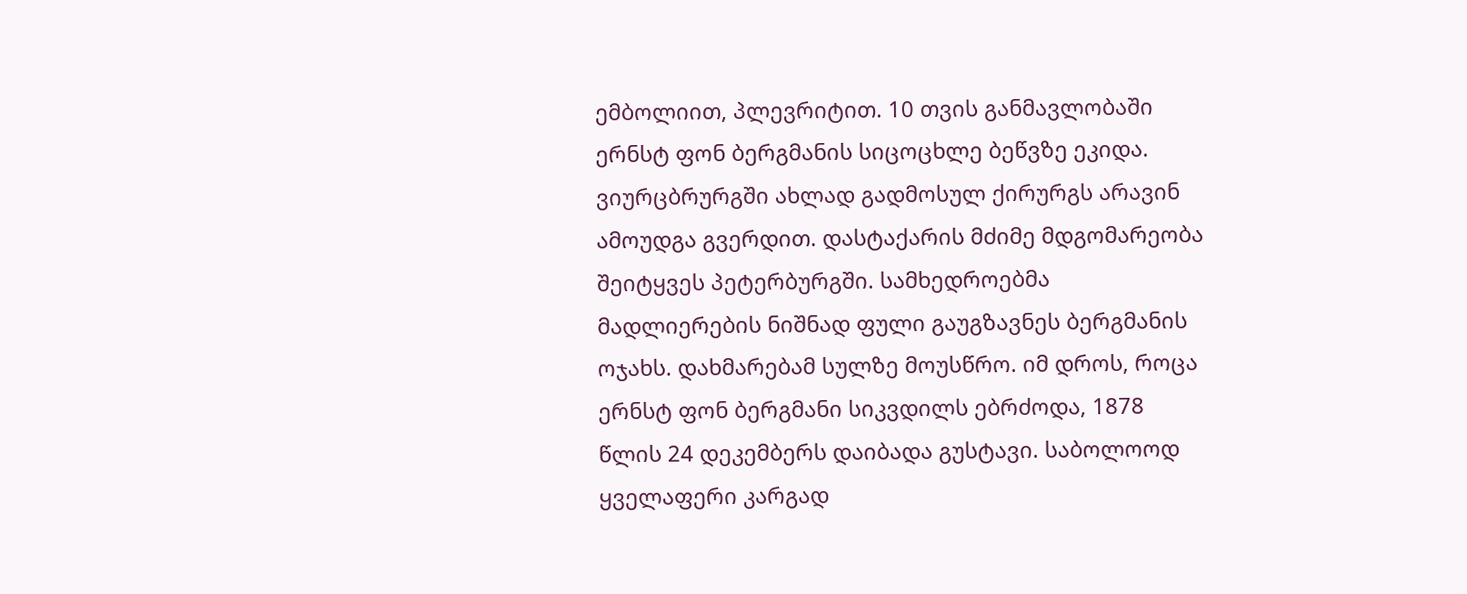ემბოლიით, პლევრიტით. 10 თვის განმავლობაში ერნსტ ფონ ბერგმანის სიცოცხლე ბეწვზე ეკიდა. ვიურცბრურგში ახლად გადმოსულ ქირურგს არავინ ამოუდგა გვერდით. დასტაქარის მძიმე მდგომარეობა შეიტყვეს პეტერბურგში. სამხედროებმა მადლიერების ნიშნად ფული გაუგზავნეს ბერგმანის ოჯახს. დახმარებამ სულზე მოუსწრო. იმ დროს, როცა ერნსტ ფონ ბერგმანი სიკვდილს ებრძოდა, 1878 წლის 24 დეკემბერს დაიბადა გუსტავი. საბოლოოდ ყველაფერი კარგად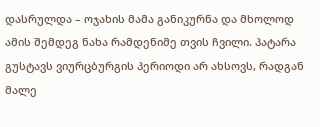დასრულდა – ოჯახის მამა განიკურნა და მხოლოდ ამის შემდეგ ნახა რამდენიმე თვის ჩვილი. პატარა გუსტავს ვიურცბურგის პერიოდი არ ახსოვს, რადგან მალე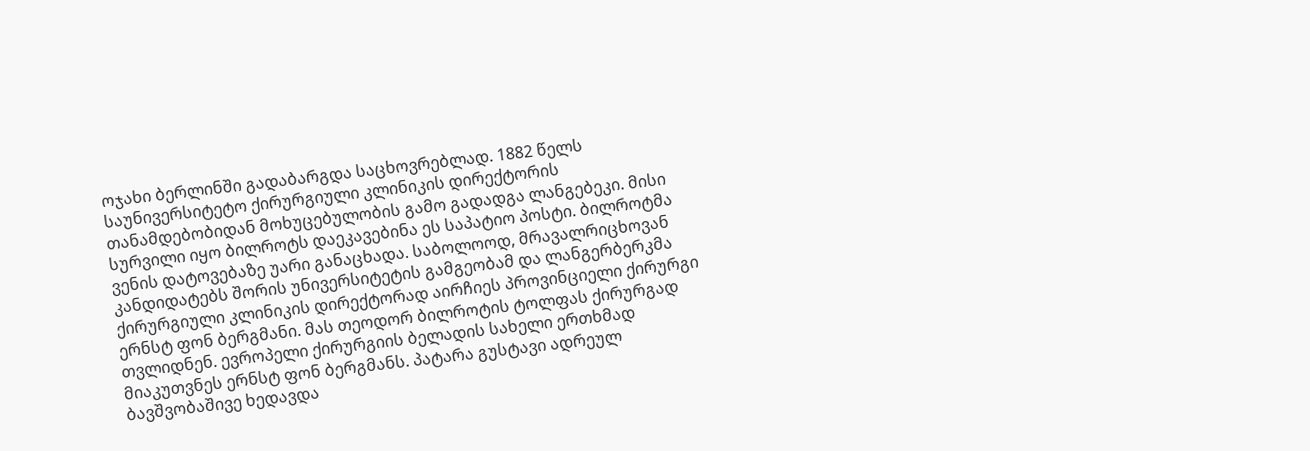ოჯახი ბერლინში გადაბარგდა საცხოვრებლად. 1882 წელს საუნივერსიტეტო ქირურგიული კლინიკის დირექტორის თანამდებობიდან მოხუცებულობის გამო გადადგა ლანგებეკი. მისი სურვილი იყო ბილროტს დაეკავებინა ეს საპატიო პოსტი. ბილროტმა ვენის დატოვებაზე უარი განაცხადა. საბოლოოდ, მრავალრიცხოვან კანდიდატებს შორის უნივერსიტეტის გამგეობამ და ლანგერბერკმა ქირურგიული კლინიკის დირექტორად აირჩიეს პროვინციელი ქირურგი ერნსტ ფონ ბერგმანი. მას თეოდორ ბილროტის ტოლფას ქირურგად თვლიდნენ. ევროპელი ქირურგიის ბელადის სახელი ერთხმად მიაკუთვნეს ერნსტ ფონ ბერგმანს. პატარა გუსტავი ადრეულ ბავშვობაშივე ხედავდა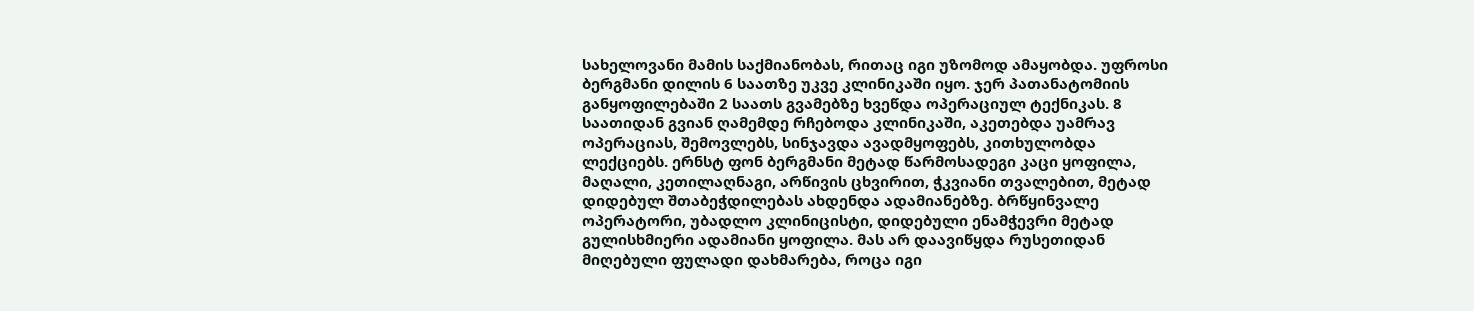სახელოვანი მამის საქმიანობას, რითაც იგი უზომოდ ამაყობდა. უფროსი ბერგმანი დილის 6 საათზე უკვე კლინიკაში იყო. ჯერ პათანატომიის განყოფილებაში 2 საათს გვამებზე ხვეწდა ოპერაციულ ტექნიკას. 8 საათიდან გვიან ღამემდე რჩებოდა კლინიკაში, აკეთებდა უამრავ ოპერაციას, შემოვლებს, სინჯავდა ავადმყოფებს, კითხულობდა ლექციებს. ერნსტ ფონ ბერგმანი მეტად წარმოსადეგი კაცი ყოფილა, მაღალი, კეთილაღნაგი, არწივის ცხვირით, ჭკვიანი თვალებით, მეტად დიდებულ შთაბეჭდილებას ახდენდა ადამიანებზე. ბრწყინვალე ოპერატორი, უბადლო კლინიცისტი, დიდებული ენამჭევრი მეტად გულისხმიერი ადამიანი ყოფილა. მას არ დაავიწყდა რუსეთიდან მიღებული ფულადი დახმარება, როცა იგი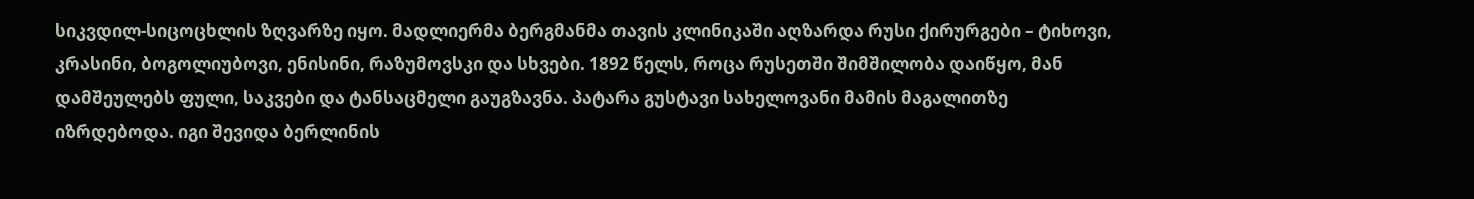სიკვდილ-სიცოცხლის ზღვარზე იყო. მადლიერმა ბერგმანმა თავის კლინიკაში აღზარდა რუსი ქირურგები – ტიხოვი, კრასინი, ბოგოლიუბოვი, ენისინი, რაზუმოვსკი და სხვები. 1892 წელს, როცა რუსეთში შიმშილობა დაიწყო, მან დამშეულებს ფული, საკვები და ტანსაცმელი გაუგზავნა. პატარა გუსტავი სახელოვანი მამის მაგალითზე იზრდებოდა. იგი შევიდა ბერლინის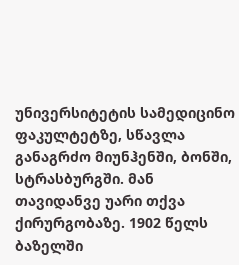უნივერსიტეტის სამედიცინო ფაკულტეტზე, სწავლა განაგრძო მიუნჰენში, ბონში, სტრასბურგში. მან თავიდანვე უარი თქვა ქირურგობაზე. 1902 წელს ბაზელში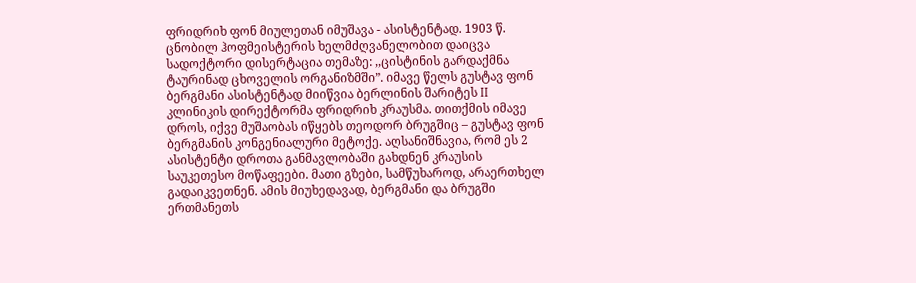ფრიდრიხ ფონ მიულეთან იმუშავა - ასისტენტად. 1903 წ. ცნობილ ჰოფმეისტერის ხელმძღვანელობით დაიცვა სადოქტორი დისერტაცია თემაზე: ,,ცისტინის გარდაქმნა ტაურინად ცხოველის ორგანიზმში”. იმავე წელს გუსტავ ფონ ბერგმანი ასისტენტად მიიწვია ბერლინის შარიტეს II კლინიკის დირექტორმა ფრიდრიხ კრაუსმა. თითქმის იმავე დროს, იქვე მუშაობას იწყებს თეოდორ ბრუგშიც – გუსტავ ფონ ბერგმანის კონგენიალური მეტოქე. აღსანიშნავია, რომ ეს 2 ასისტენტი დროთა განმავლობაში გახდნენ კრაუსის საუკეთესო მოწაფეები. მათი გზები, სამწუხაროდ, არაერთხელ გადაიკვეთნენ. ამის მიუხედავად, ბერგმანი და ბრუგში ერთმანეთს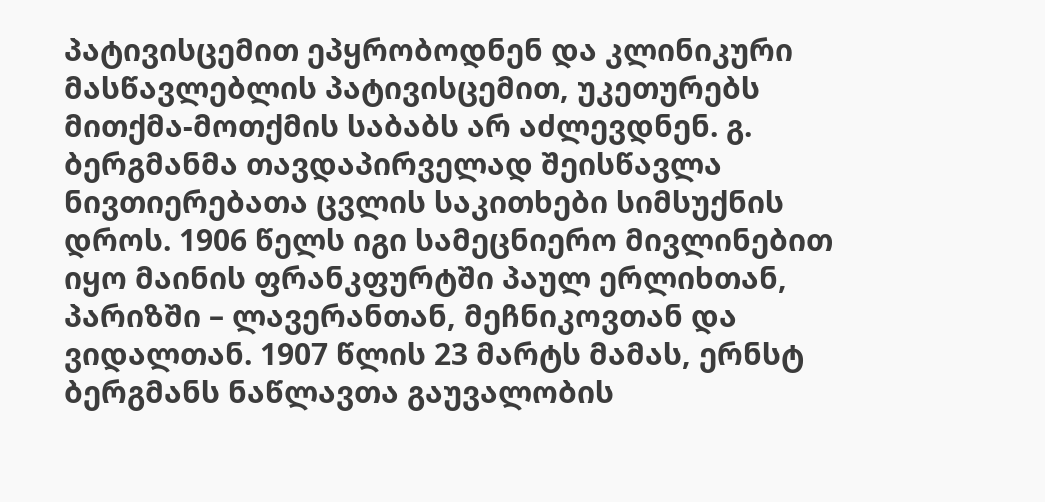პატივისცემით ეპყრობოდნენ და კლინიკური მასწავლებლის პატივისცემით, უკეთურებს მითქმა-მოთქმის საბაბს არ აძლევდნენ. გ. ბერგმანმა თავდაპირველად შეისწავლა ნივთიერებათა ცვლის საკითხები სიმსუქნის დროს. 1906 წელს იგი სამეცნიერო მივლინებით იყო მაინის ფრანკფურტში პაულ ერლიხთან, პარიზში – ლავერანთან, მეჩნიკოვთან და ვიდალთან. 1907 წლის 23 მარტს მამას, ერნსტ ბერგმანს ნაწლავთა გაუვალობის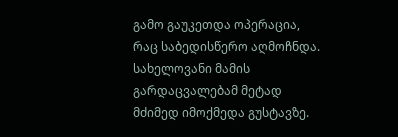გამო გაუკეთდა ოპერაცია, რაც საბედისწერო აღმოჩნდა. სახელოვანი მამის გარდაცვალებამ მეტად მძიმედ იმოქმედა გუსტავზე.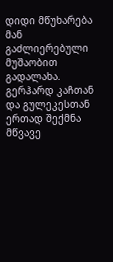დიდი მწუხარება მან გაძლიერებული მუშაობით გადალახა. გერჰარდ კაჩთან და გულეკესთან ერთად შექმნა მწვავე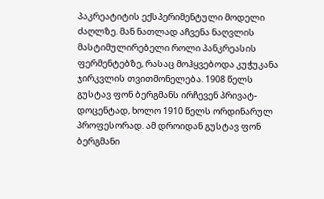პაკრეატიტის ექსპერიმენტული მოდელი ძაღლზე. მან ნათლად აჩვენა ნაღვლის მასტიმულირებელი როლი პანკრეასის ფერმენტებზე, რასაც მოჰყვებოდა კუჭუკანა ჯირკვლის თვითმონელება. 1908 წელს გუსტავ ფონ ბერგმანს ირჩევენ პრივატ-დოცენტად, ხოლო 1910 წელს ორდინარულ პროფესორად. ამ დროიდან გუსტავ ფონ ბერგმანი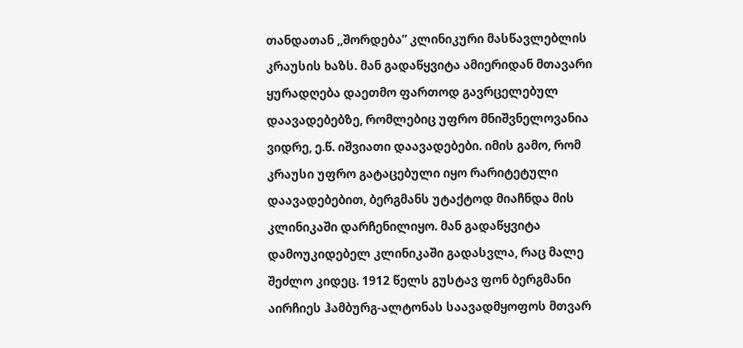თანდათან ,,შორდება” კლინიკური მასწავლებლის კრაუსის ხაზს. მან გადაწყვიტა ამიერიდან მთავარი ყურადღება დაეთმო ფართოდ გავრცელებულ დაავადებებზე, რომლებიც უფრო მნიშვნელოვანია ვიდრე, ე.წ. იშვიათი დაავადებები. იმის გამო, რომ კრაუსი უფრო გატაცებული იყო რარიტეტული დაავადებებით, ბერგმანს უტაქტოდ მიაჩნდა მის კლინიკაში დარჩენილიყო. მან გადაწყვიტა დამოუკიდებელ კლინიკაში გადასვლა, რაც მალე შეძლო კიდეც. 1912 წელს გუსტავ ფონ ბერგმანი აირჩიეს ჰამბურგ-ალტონას საავადმყოფოს მთვარ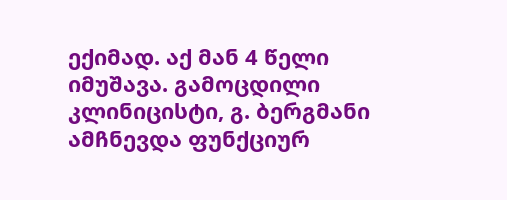ექიმად. აქ მან 4 წელი იმუშავა. გამოცდილი კლინიცისტი, გ. ბერგმანი ამჩნევდა ფუნქციურ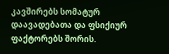კავშირებს სომატურ დაავადებათა და ფსიქიურ ფაქტორებს შორის.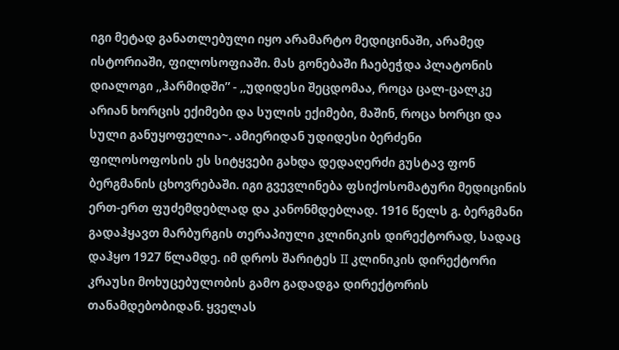იგი მეტად განათლებული იყო არამარტო მედიცინაში, არამედ ისტორიაში, ფილოსოფიაში. მას გონებაში ჩაებეჭდა პლატონის დიალოგი ,,ჰარმიდში” - ,,უდიდესი შეცდომაა, როცა ცალ-ცალკე არიან ხორცის ექიმები და სულის ექიმები, მაშინ, როცა ხორცი და სული განუყოფელია~. ამიერიდან უდიდესი ბერძენი ფილოსოფოსის ეს სიტყვები გახდა დედაღერძი გუსტავ ფონ ბერგმანის ცხოვრებაში. იგი გვევლინება ფსიქოსომატური მედიცინის ერთ-ერთ ფუძემდებლად და კანონმდებლად. 1916 წელს გ. ბერგმანი გადაჰყავთ მარბურგის თერაპიული კლინიკის დირექტორად, სადაც დაჰყო 1927 წლამდე. იმ დროს შარიტეს II კლინიკის დირექტორი კრაუსი მოხუცებულობის გამო გადადგა დირექტორის თანამდებობიდან. ყველას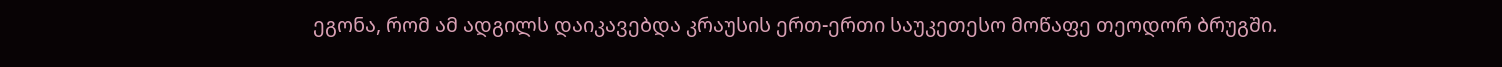ეგონა, რომ ამ ადგილს დაიკავებდა კრაუსის ერთ-ერთი საუკეთესო მოწაფე თეოდორ ბრუგში.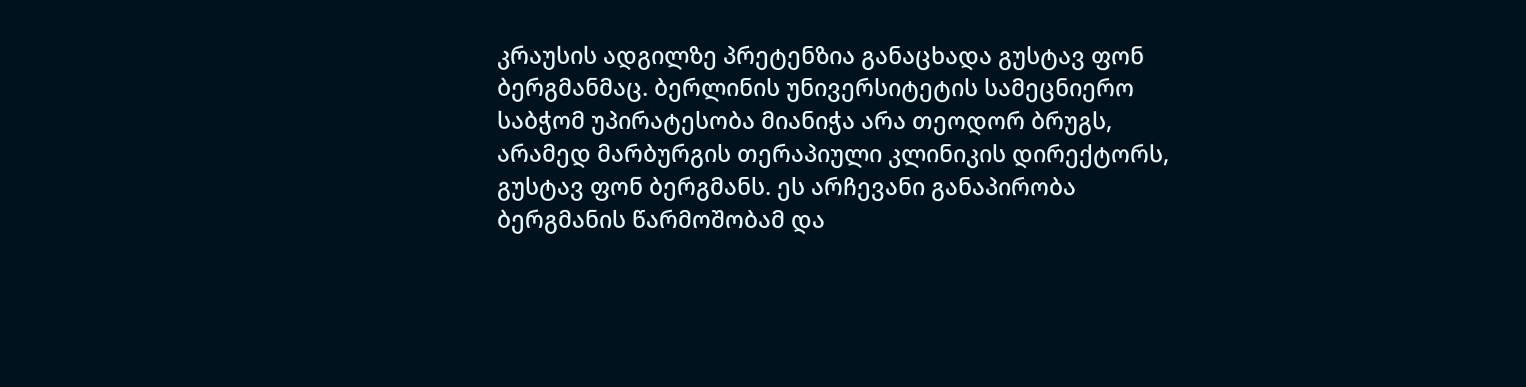კრაუსის ადგილზე პრეტენზია განაცხადა გუსტავ ფონ ბერგმანმაც. ბერლინის უნივერსიტეტის სამეცნიერო საბჭომ უპირატესობა მიანიჭა არა თეოდორ ბრუგს, არამედ მარბურგის თერაპიული კლინიკის დირექტორს, გუსტავ ფონ ბერგმანს. ეს არჩევანი განაპირობა ბერგმანის წარმოშობამ და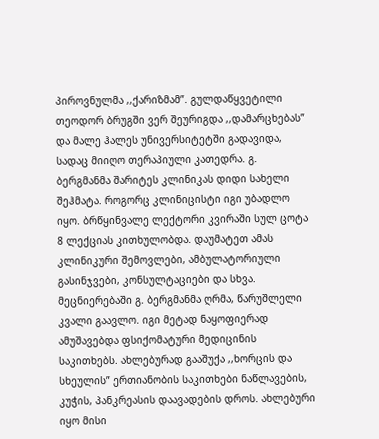პიროვნულმა ,,ქარიზმამ”. გულდაწყვეტილი თეოდორ ბრუგში ვერ შეურიგდა ,,დამარცხებას” და მალე ჰალეს უნივერსიტეტში გადავიდა, სადაც მიიღო თერაპიული კათედრა. გ. ბერგმანმა შარიტეს კლინიკას დიდი სახელი შეჰმატა. როგორც კლინიცისტი იგი უბადლო იყო. ბრწყინვალე ლექტორი კვირაში სულ ცოტა 8 ლექციას კითხულობდა. დაუმატეთ ამას კლინიკური შემოვლები, ამბულატორიული გასინჯვები, კონსულტაციები და სხვა. მეცნიერებაში გ. ბერგმანმა ღრმა, წარუშლელი კვალი გაავლო. იგი მეტად ნაყოფიერად ამუშავებდა ფსიქომატური მედიცინის საკითხებს. ახლებურად გააშუქა ,,ხორცის და სხეულის” ერთიანობის საკითხები ნაწლავების, კუჭის, პანკრეასის დაავადების დროს. ახლებური იყო მისი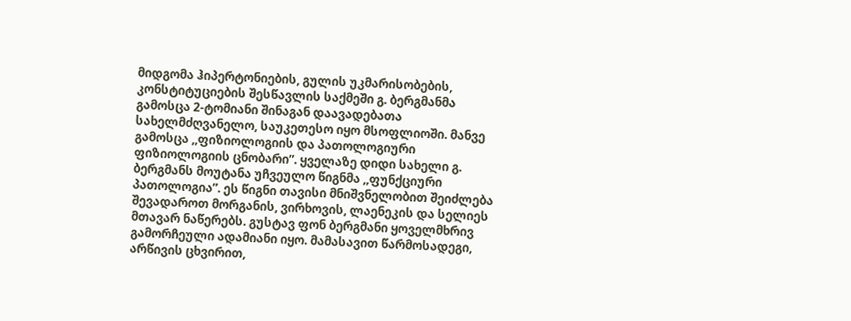მიდგომა ჰიპერტონიების, გულის უკმარისობების, კონსტიტუციების შესწავლის საქმეში გ. ბერგმანმა გამოსცა 2-ტომიანი შინაგან დაავადებათა სახელმძღვანელო, საუკეთესო იყო მსოფლიოში. მანვე გამოსცა ,,ფიზიოლოგიის და პათოლოგიური ფიზიოლოგიის ცნობარი”. ყველაზე დიდი სახელი გ. ბერგმანს მოუტანა უჩვეულო წიგნმა ,,ფუნქციური პათოლოგია”. ეს წიგნი თავისი მნიშვნელობით შეიძლება შევადაროთ მორგანის, ვირხოვის, ლაენეკის და სელიეს მთავარ ნაწერებს. გუსტავ ფონ ბერგმანი ყოველმხრივ გამორჩეული ადამიანი იყო. მამასავით წარმოსადეგი, არწივის ცხვირით,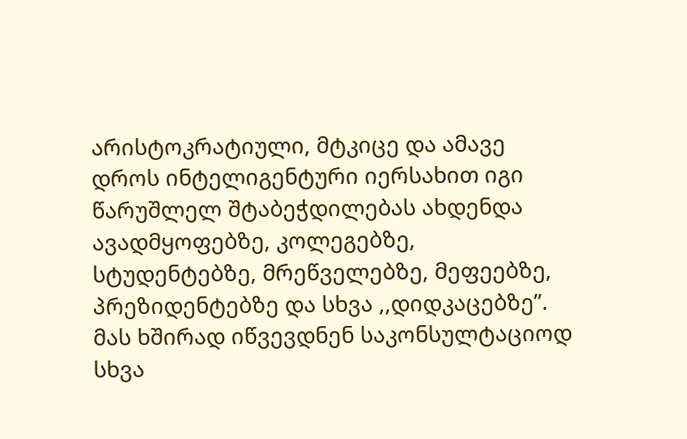არისტოკრატიული, მტკიცე და ამავე დროს ინტელიგენტური იერსახით იგი წარუშლელ შტაბეჭდილებას ახდენდა ავადმყოფებზე, კოლეგებზე, სტუდენტებზე, მრეწველებზე, მეფეებზე, პრეზიდენტებზე და სხვა ,,დიდკაცებზე”. მას ხშირად იწვევდნენ საკონსულტაციოდ სხვა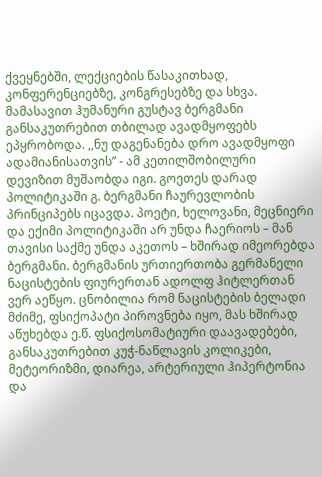ქვეყნებში, ლექციების წასაკითხად, კონფერენციებზე, კონგრესებზე და სხვა. მამასავით ჰუმანური გუსტავ ბერგმანი განსაკუთრებით თბილად ავადმყოფებს ეპყრობოდა. ,,ნუ დაგენანება დრო ავადმყოფი ადამიანისათვის” - ამ კეთილშობილური დევიზით მუშაობდა იგი. გოეთეს დარად პოლიტიკაში გ. ბერგმანი ჩაურევლობის პრინციპებს იცავდა. პოეტი, ხელოვანი, მეცნიერი და ექიმი პოლიტიკაში არ უნდა ჩაერიოს – მან თავისი საქმე უნდა აკეთოს – ხშირად იმეორებდა ბერგმანი. ბერგმანის ურთიერთობა გერმანელი ნაცისტების ფიურერთან ადოლფ ჰიტლერთან ვერ აეწყო. ცნობილია რომ ნაცისტების ბელადი მძიმე, ფსიქოპატი პიროვნება იყო, მას ხშირად აწუხებდა ე.წ. ფსიქოსომატიური დაავადებები, განსაკუთრებით კუჭ-ნაწლავის კოლიკები, მეტეორიზმი, დიარეა, არტერიული ჰიპერტონია და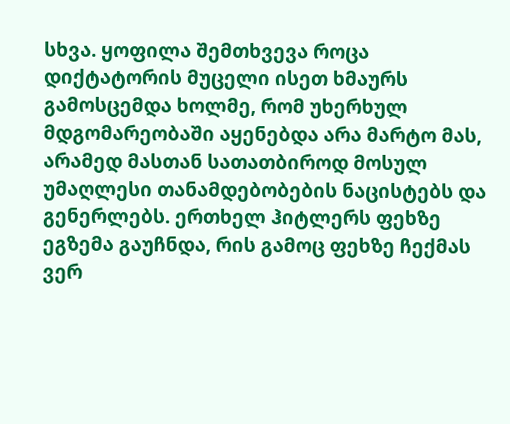სხვა. ყოფილა შემთხვევა როცა დიქტატორის მუცელი ისეთ ხმაურს გამოსცემდა ხოლმე, რომ უხერხულ მდგომარეობაში აყენებდა არა მარტო მას, არამედ მასთან სათათბიროდ მოსულ უმაღლესი თანამდებობების ნაცისტებს და გენერლებს. ერთხელ ჰიტლერს ფეხზე ეგზემა გაუჩნდა, რის გამოც ფეხზე ჩექმას ვერ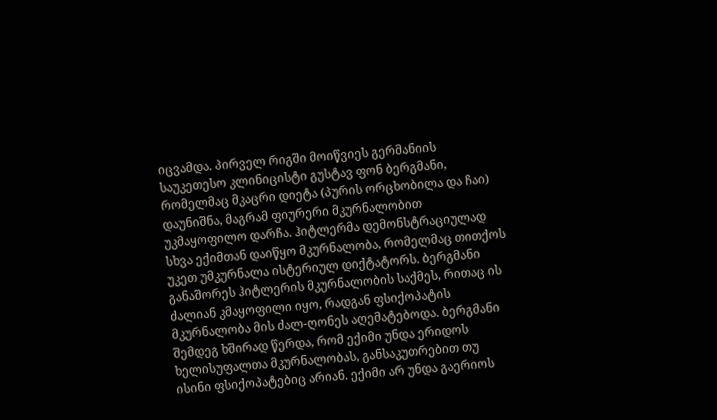იცვამდა. პირველ რიგში მოიწვიეს გერმანიის საუკეთესო კლინიცისტი გუსტავ ფონ ბერგმანი, რომელმაც მკაცრი დიეტა (პურის ორცხობილა და ჩაი) დაუნიშნა, მაგრამ ფიურერი მკურნალობით უკმაყოფილო დარჩა. ჰიტლერმა დემონსტრაციულად სხვა ექიმთან დაიწყო მკურნალობა, რომელმაც თითქოს უკეთ უმკურნალა ისტერიულ დიქტატორს. ბერგმანი განაშორეს ჰიტლერის მკურნალობის საქმეს, რითაც ის ძალიან კმაყოფილი იყო, რადგან ფსიქოპატის მკურნალობა მის ძალ-ღონეს აღემატებოდა. ბერგმანი შემდეგ ხშირად წერდა, რომ ექიმი უნდა ერიდოს ხელისუფალთა მკურნალობას, განსაკუთრებით თუ ისინი ფსიქოპატებიც არიან. ექიმი არ უნდა გაერიოს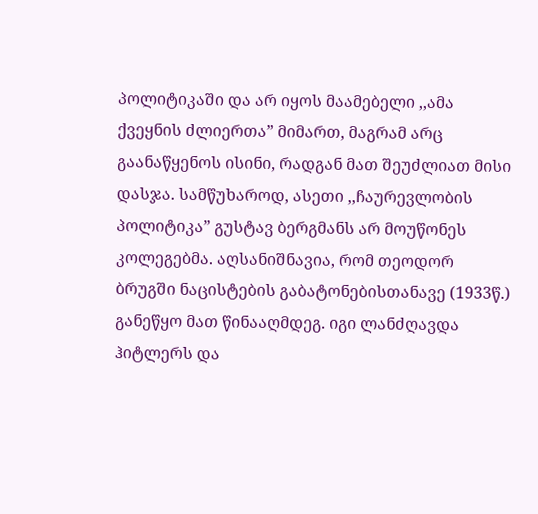პოლიტიკაში და არ იყოს მაამებელი ,,ამა ქვეყნის ძლიერთა” მიმართ, მაგრამ არც გაანაწყენოს ისინი, რადგან მათ შეუძლიათ მისი დასჯა. სამწუხაროდ, ასეთი ,,ჩაურევლობის პოლიტიკა” გუსტავ ბერგმანს არ მოუწონეს კოლეგებმა. აღსანიშნავია, რომ თეოდორ ბრუგში ნაცისტების გაბატონებისთანავე (1933წ.) განეწყო მათ წინააღმდეგ. იგი ლანძღავდა ჰიტლერს და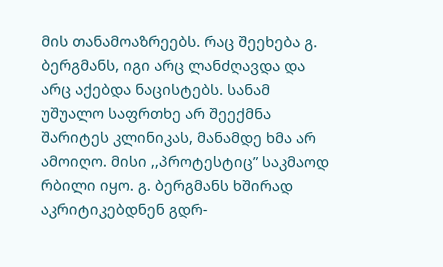მის თანამოაზრეებს. რაც შეეხება გ. ბერგმანს, იგი არც ლანძღავდა და არც აქებდა ნაცისტებს. სანამ უშუალო საფრთხე არ შეექმნა შარიტეს კლინიკას, მანამდე ხმა არ ამოიღო. მისი ,,პროტესტიც” საკმაოდ რბილი იყო. გ. ბერგმანს ხშირად აკრიტიკებდნენ გდრ-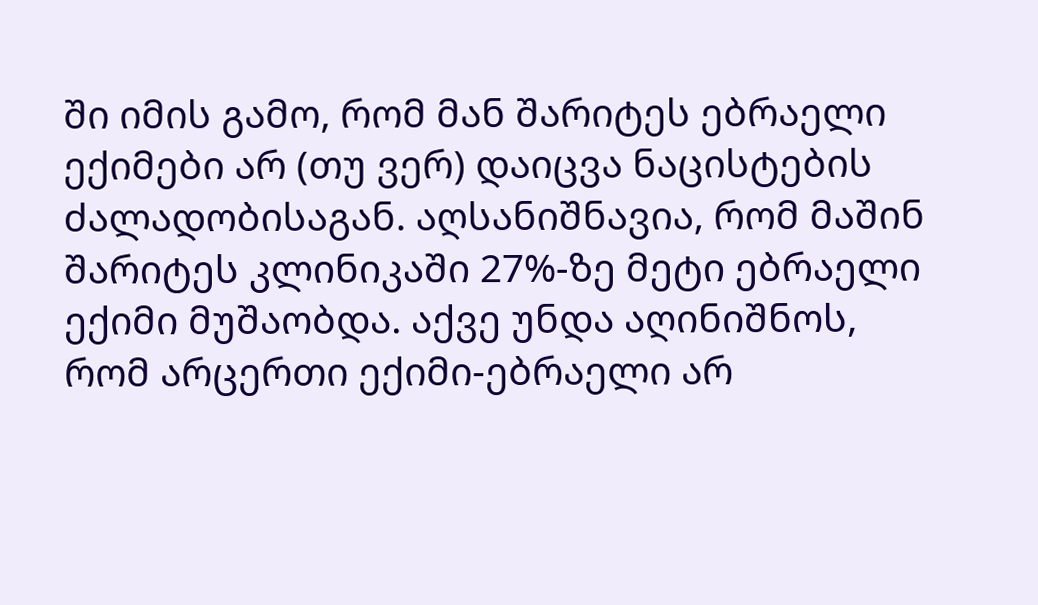ში იმის გამო, რომ მან შარიტეს ებრაელი ექიმები არ (თუ ვერ) დაიცვა ნაცისტების ძალადობისაგან. აღსანიშნავია, რომ მაშინ შარიტეს კლინიკაში 27%-ზე მეტი ებრაელი ექიმი მუშაობდა. აქვე უნდა აღინიშნოს, რომ არცერთი ექიმი-ებრაელი არ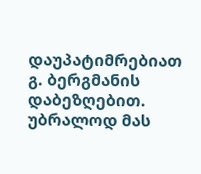დაუპატიმრებიათ გ. ბერგმანის დაბეზღებით. უბრალოდ მას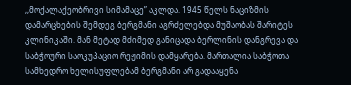,,მოქალაქეობრივი სიმამაცე” აკლდა. 1945 წელს ნაციზმის დამარცხების შემდეგ ბერგმანი აგრძელებდა მუშაობას შარიტეს კლინიკაში. მან მეტად მძიმედ განიცადა ბერლინის დანგრევა და საბჭოური საოკუპაციო რეჟიმის დამყარება. მართალია საბჭოთა სამხედრო ხელისუფლებამ ბერგმანი არ გადააყენა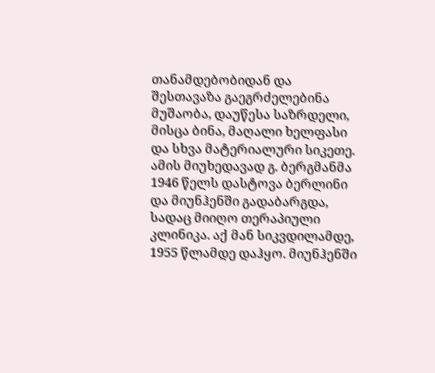თანამდებობიდან და შესთავაზა გაეგრძელებინა მუშაობა, დაუწესა საზრდელი, მისცა ბინა, მაღალი ხელფასი და სხვა მატერიალური სიკეთე. ამის მიუხედავად გ. ბერგმანმა 1946 წელს დასტოვა ბერლინი და მიუნჰენში გადაბარგდა, სადაც მიიღო თერაპიული კლინიკა. აქ მან სიკვდილამდე, 1955 წლამდე დაჰყო. მიუნჰენში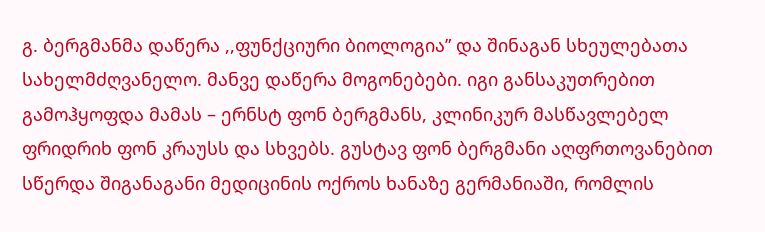გ. ბერგმანმა დაწერა ,,ფუნქციური ბიოლოგია” და შინაგან სხეულებათა სახელმძღვანელო. მანვე დაწერა მოგონებები. იგი განსაკუთრებით გამოჰყოფდა მამას – ერნსტ ფონ ბერგმანს, კლინიკურ მასწავლებელ ფრიდრიხ ფონ კრაუსს და სხვებს. გუსტავ ფონ ბერგმანი აღფრთოვანებით სწერდა შიგანაგანი მედიცინის ოქროს ხანაზე გერმანიაში, რომლის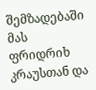შემზადებაში მას ფრიდრიხ კრაუსთან და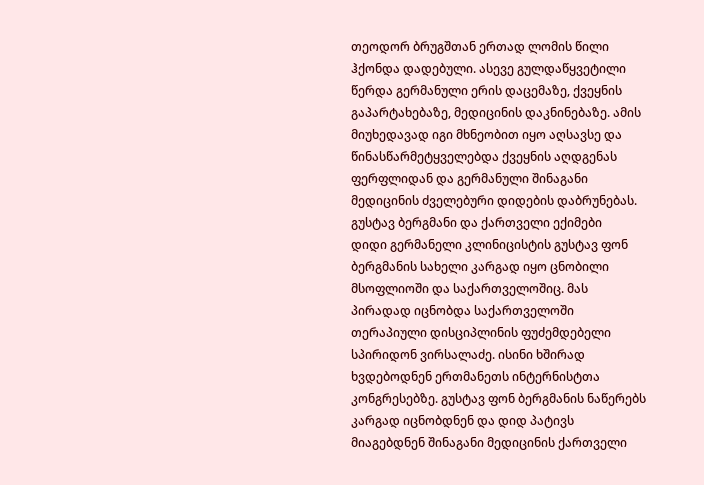თეოდორ ბრუგშთან ერთად ლომის წილი ჰქონდა დადებული. ასევე გულდაწყვეტილი წერდა გერმანული ერის დაცემაზე, ქვეყნის გაპარტახებაზე, მედიცინის დაკნინებაზე. ამის მიუხედავად იგი მხნეობით იყო აღსავსე და წინასწარმეტყველებდა ქვეყნის აღდგენას ფერფლიდან და გერმანული შინაგანი მედიცინის ძველებური დიდების დაბრუნებას.
გუსტავ ბერგმანი და ქართველი ექიმები
დიდი გერმანელი კლინიცისტის გუსტავ ფონ ბერგმანის სახელი კარგად იყო ცნობილი მსოფლიოში და საქართველოშიც. მას პირადად იცნობდა საქართველოში თერაპიული დისციპლინის ფუძემდებელი სპირიდონ ვირსალაძე. ისინი ხშირად ხვდებოდნენ ერთმანეთს ინტერნისტთა კონგრესებზე. გუსტავ ფონ ბერგმანის ნაწერებს კარგად იცნობდნენ და დიდ პატივს მიაგებდნენ შინაგანი მედიცინის ქართველი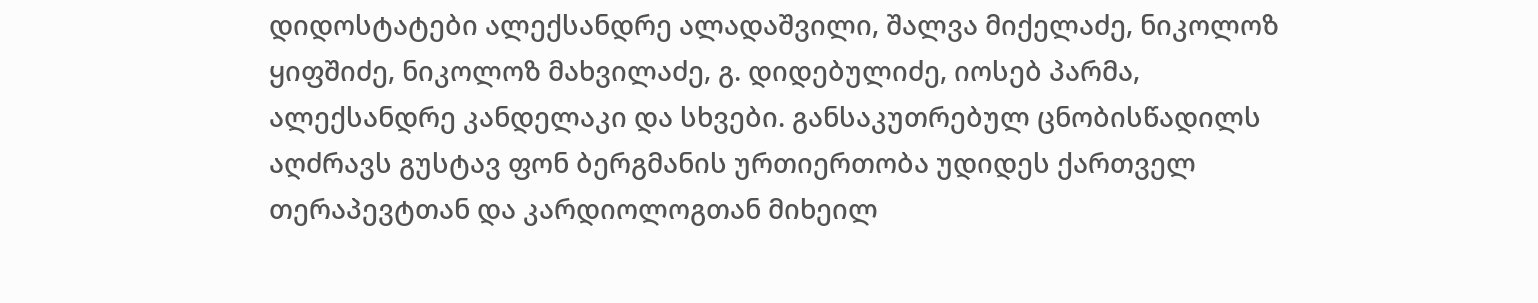დიდოსტატები ალექსანდრე ალადაშვილი, შალვა მიქელაძე, ნიკოლოზ ყიფშიძე, ნიკოლოზ მახვილაძე, გ. დიდებულიძე, იოსებ პარმა, ალექსანდრე კანდელაკი და სხვები. განსაკუთრებულ ცნობისწადილს აღძრავს გუსტავ ფონ ბერგმანის ურთიერთობა უდიდეს ქართველ თერაპევტთან და კარდიოლოგთან მიხეილ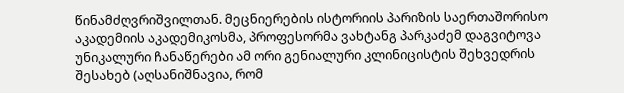წინამძღვრიშვილთან. მეცნიერების ისტორიის პარიზის საერთაშორისო აკადემიის აკადემიკოსმა, პროფესორმა ვახტანგ პარკაძემ დაგვიტოვა უნიკალური ჩანაწერები ამ ორი გენიალური კლინიცისტის შეხვედრის შესახებ (აღსანიშნავია, რომ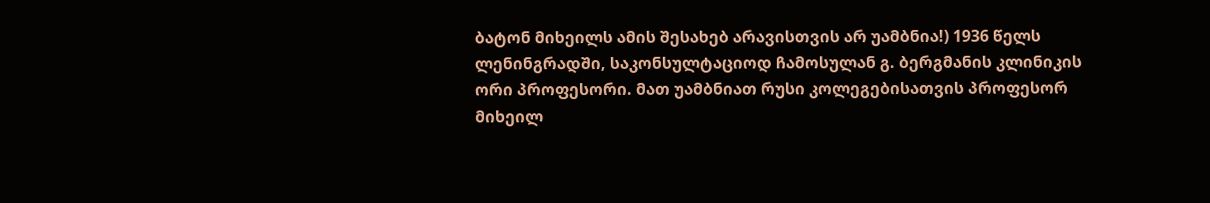ბატონ მიხეილს ამის შესახებ არავისთვის არ უამბნია!) 1936 წელს ლენინგრადში, საკონსულტაციოდ ჩამოსულან გ. ბერგმანის კლინიკის ორი პროფესორი. მათ უამბნიათ რუსი კოლეგებისათვის პროფესორ მიხეილ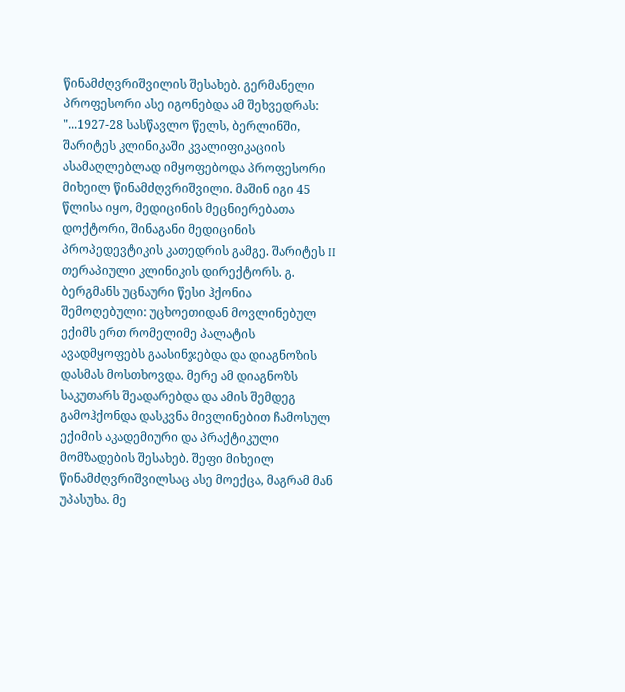წინამძღვრიშვილის შესახებ. გერმანელი პროფესორი ასე იგონებდა ამ შეხვედრას: "...1927-28 სასწავლო წელს, ბერლინში, შარიტეს კლინიკაში კვალიფიკაციის ასამაღლებლად იმყოფებოდა პროფესორი მიხეილ წინამძღვრიშვილი. მაშინ იგი 45 წლისა იყო, მედიცინის მეცნიერებათა დოქტორი, შინაგანი მედიცინის პროპედევტიკის კათედრის გამგე. შარიტეს II თერაპიული კლინიკის დირექტორს. გ. ბერგმანს უცნაური წესი ჰქონია შემოღებული: უცხოეთიდან მოვლინებულ ექიმს ერთ რომელიმე პალატის ავადმყოფებს გაასინჯებდა და დიაგნოზის დასმას მოსთხოვდა. მერე ამ დიაგნოზს საკუთარს შეადარებდა და ამის შემდეგ გამოჰქონდა დასკვნა მივლინებით ჩამოსულ ექიმის აკადემიური და პრაქტიკული მომზადების შესახებ. შეფი მიხეილ წინამძღვრიშვილსაც ასე მოექცა, მაგრამ მან უპასუხა. მე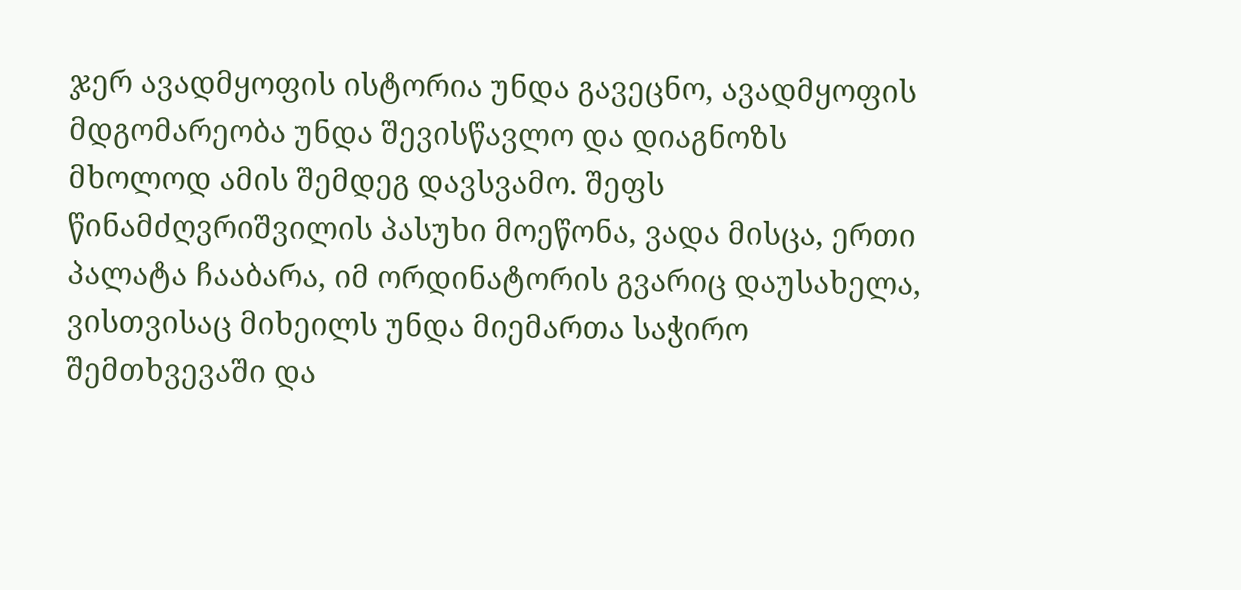ჯერ ავადმყოფის ისტორია უნდა გავეცნო, ავადმყოფის მდგომარეობა უნდა შევისწავლო და დიაგნოზს მხოლოდ ამის შემდეგ დავსვამო. შეფს წინამძღვრიშვილის პასუხი მოეწონა, ვადა მისცა, ერთი პალატა ჩააბარა, იმ ორდინატორის გვარიც დაუსახელა, ვისთვისაც მიხეილს უნდა მიემართა საჭირო შემთხვევაში და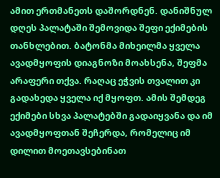ამით ერთმანეთს დაშორდნენ. დანიშნულ დღეს პალატაში შემოვიდა შეფი ექიმების თანხლებით. ბატონმა მიხეილმა ყველა ავადმყოფის დიაგნოზი მოახსენა, შეფმა არაფერი თქვა. რაღაც ეჭვის თვალით კი გადახედა ყველა იქ მყოფთ. ამის შემდეგ ექიმები სხვა პალატებში გადაიყვანა და იმ ავადმყოფთან შეჩერდა, რომელიც იმ დილით მოეთავსებინათ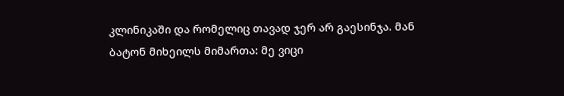კლინიკაში და რომელიც თავად ჯერ არ გაესინჯა. მან ბატონ მიხეილს მიმართა: მე ვიცი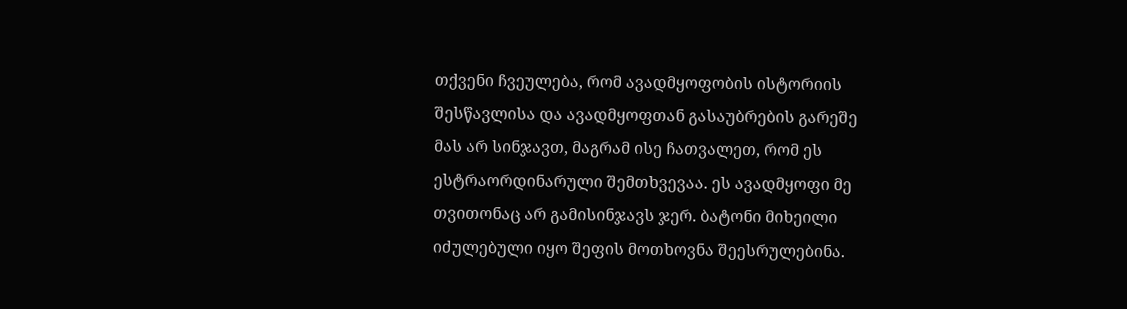თქვენი ჩვეულება, რომ ავადმყოფობის ისტორიის შესწავლისა და ავადმყოფთან გასაუბრების გარეშე მას არ სინჯავთ, მაგრამ ისე ჩათვალეთ, რომ ეს ესტრაორდინარული შემთხვევაა. ეს ავადმყოფი მე თვითონაც არ გამისინჯავს ჯერ. ბატონი მიხეილი იძულებული იყო შეფის მოთხოვნა შეესრულებინა.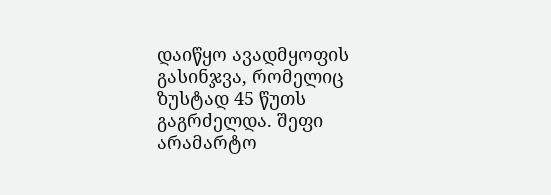დაიწყო ავადმყოფის გასინჯვა, რომელიც ზუსტად 45 წუთს გაგრძელდა. შეფი არამარტო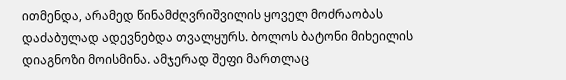ითმენდა, არამედ წინამძღვრიშვილის ყოველ მოძრაობას დაძაბულად ადევნებდა თვალყურს. ბოლოს ბატონი მიხეილის დიაგნოზი მოისმინა. ამჯერად შეფი მართლაც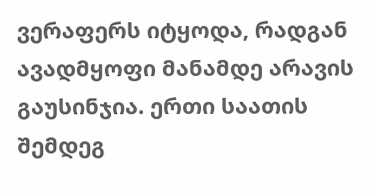ვერაფერს იტყოდა, რადგან ავადმყოფი მანამდე არავის გაუსინჯია. ერთი საათის შემდეგ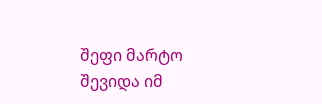შეფი მარტო შევიდა იმ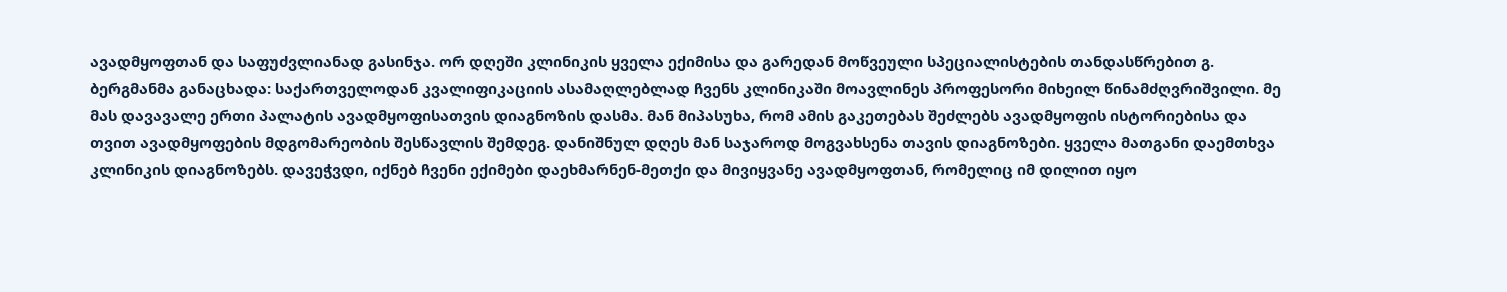ავადმყოფთან და საფუძვლიანად გასინჯა. ორ დღეში კლინიკის ყველა ექიმისა და გარედან მოწვეული სპეციალისტების თანდასწრებით გ. ბერგმანმა განაცხადა: საქართველოდან კვალიფიკაციის ასამაღლებლად ჩვენს კლინიკაში მოავლინეს პროფესორი მიხეილ წინამძღვრიშვილი. მე მას დავავალე ერთი პალატის ავადმყოფისათვის დიაგნოზის დასმა. მან მიპასუხა, რომ ამის გაკეთებას შეძლებს ავადმყოფის ისტორიებისა და თვით ავადმყოფების მდგომარეობის შესწავლის შემდეგ. დანიშნულ დღეს მან საჯაროდ მოგვახსენა თავის დიაგნოზები. ყველა მათგანი დაემთხვა კლინიკის დიაგნოზებს. დავეჭვდი, იქნებ ჩვენი ექიმები დაეხმარნენ-მეთქი და მივიყვანე ავადმყოფთან, რომელიც იმ დილით იყო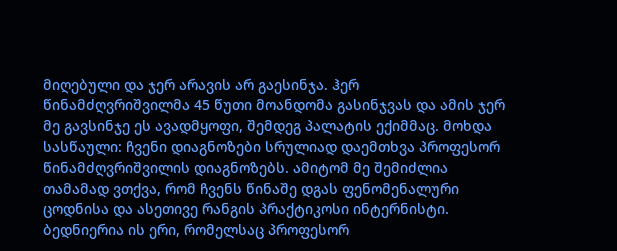მიღებული და ჯერ არავის არ გაესინჯა. ჰერ წინამძღვრიშვილმა 45 წუთი მოანდომა გასინჯვას და ამის ჯერ მე გავსინჯე ეს ავადმყოფი, შემდეგ პალატის ექიმმაც. მოხდა სასწაული: ჩვენი დიაგნოზები სრულიად დაემთხვა პროფესორ წინამძღვრიშვილის დიაგნოზებს. ამიტომ მე შემიძლია თამამად ვთქვა, რომ ჩვენს წინაშე დგას ფენომენალური ცოდნისა და ასეთივე რანგის პრაქტიკოსი ინტერნისტი. ბედნიერია ის ერი, რომელსაც პროფესორ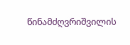წინამძღვრიშვილის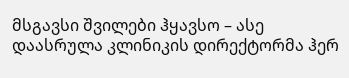მსგავსი შვილები ჰყავსო – ასე დაასრულა კლინიკის დირექტორმა ჰერ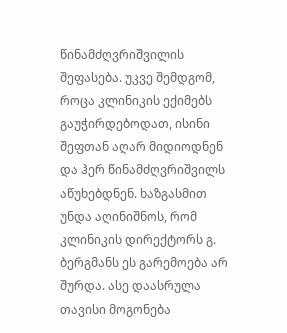წინამძღვრიშვილის შეფასება. უკვე შემდგომ, როცა კლინიკის ექიმებს გაუჭირდებოდათ, ისინი შეფთან აღარ მიდიოდნენ და ჰერ წინამძღვრიშვილს აწუხებდნენ. ხაზგასმით უნდა აღინიშნოს, რომ კლინიკის დირექტორს გ. ბერგმანს ეს გარემოება არ შურდა. ასე დაასრულა თავისი მოგონება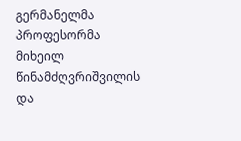გერმანელმა პროფესორმა მიხეილ წინამძღვრიშვილის და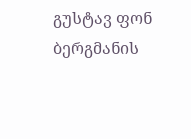გუსტავ ფონ ბერგმანის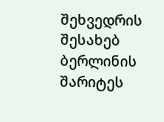შეხვედრის შესახებ ბერლინის შარიტეს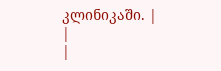კლინიკაში. |
|
|